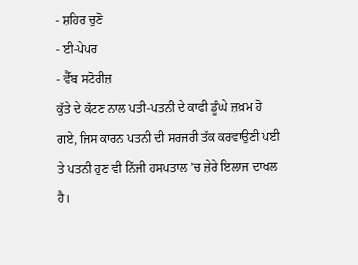- ਸ਼ਹਿਰ ਚੁਣੋ
- ਈ-ਪੇਪਰ
- ਵੈੱਬ ਸਟੋਰੀਜ਼
ਕੁੱਤੇ ਦੇ ਕੱਟਣ ਨਾਲ ਪਤੀ-ਪਤਨੀ ਦੇ ਕਾਫੀ ਡੂੰਘੇ ਜ਼ਖ਼ਮ ਹੋ ਗਏ, ਜਿਸ ਕਾਰਨ ਪਤਨੀ ਦੀ ਸਰਜਰੀ ਤੱਕ ਕਰਵਾਉਣੀ ਪਈ ਤੇ ਪਤਨੀ ਹੁਣ ਵੀ ਨਿੱਜੀ ਹਸਪਤਾਲ ’ਚ ਜ਼ੇਰੇ ਇਲਾਜ ਦਾਖਲ ਹੈ।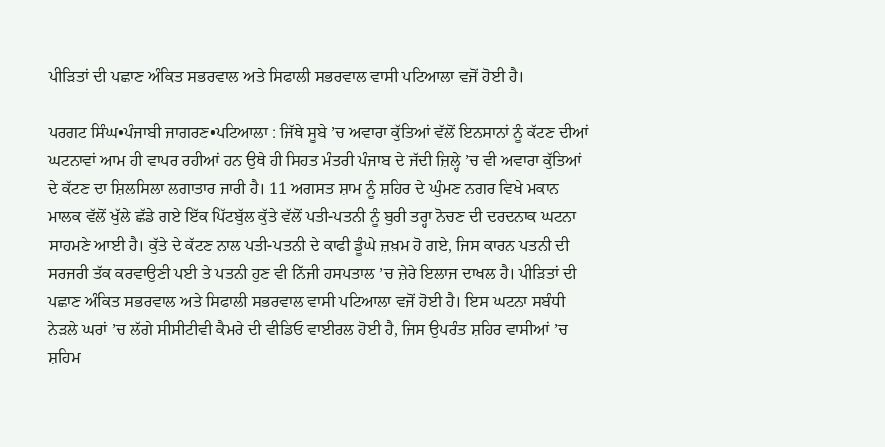ਪੀੜਿਤਾਂ ਦੀ ਪਛਾਣ ਅੰਕਿਤ ਸਭਰਵਾਲ ਅਤੇ ਸਿਫਾਲੀ ਸਭਰਵਾਲ ਵਾਸੀ ਪਟਿਆਲਾ ਵਜੋਂ ਹੋਈ ਹੈ।

ਪਰਗਟ ਸਿੰਘ•ਪੰਜਾਬੀ ਜਾਗਰਣ•ਪਟਿਆਲਾ : ਜਿੱਥੇ ਸੂਬੇ ’ਚ ਅਵਾਰਾ ਕੁੱਤਿਆਂ ਵੱਲੋਂ ਇਨਸਾਨਾਂ ਨੂੰ ਕੱਟਣ ਦੀਆਂ ਘਟਨਾਵਾਂ ਆਮ ਹੀ ਵਾਪਰ ਰਹੀਆਂ ਹਨ ਉਥੇ ਹੀ ਸਿਹਤ ਮੰਤਰੀ ਪੰਜਾਬ ਦੇ ਜੱਦੀ ਜ਼ਿਲ੍ਹੇ ’ਚ ਵੀ ਅਵਾਰਾ ਕੁੱਤਿਆਂ ਦੇ ਕੱਟਣ ਦਾ ਸ਼ਿਲਸਿਲਾ ਲਗਾਤਾਰ ਜਾਰੀ ਹੈ। 11 ਅਗਸਤ ਸ਼ਾਮ ਨੂੰ ਸ਼ਹਿਰ ਦੇ ਘੁੰਮਣ ਨਗਰ ਵਿਖੇ ਮਕਾਨ ਮਾਲਕ ਵੱਲੋਂ ਖੁੱਲੇ ਛੱਡੇ ਗਏ ਇੱਕ ਪਿੱਟਬੁੱਲ ਕੁੱਤੇ ਵੱਲੋਂ ਪਤੀ-ਪਤਨੀ ਨੂੰ ਬੁਰੀ ਤਰ੍ਹਾ ਨੋਚਣ ਦੀ ਦਰਦਨਾਕ ਘਟਨਾ ਸਾਹਮਣੇ ਆਈ ਹੈ। ਕੁੱਤੇ ਦੇ ਕੱਟਣ ਨਾਲ ਪਤੀ-ਪਤਨੀ ਦੇ ਕਾਫੀ ਡੂੰਘੇ ਜ਼ਖ਼ਮ ਹੋ ਗਏ, ਜਿਸ ਕਾਰਨ ਪਤਨੀ ਦੀ ਸਰਜਰੀ ਤੱਕ ਕਰਵਾਉਣੀ ਪਈ ਤੇ ਪਤਨੀ ਹੁਣ ਵੀ ਨਿੱਜੀ ਹਸਪਤਾਲ ’ਚ ਜ਼ੇਰੇ ਇਲਾਜ ਦਾਖਲ ਹੈ। ਪੀੜਿਤਾਂ ਦੀ ਪਛਾਣ ਅੰਕਿਤ ਸਭਰਵਾਲ ਅਤੇ ਸਿਫਾਲੀ ਸਭਰਵਾਲ ਵਾਸੀ ਪਟਿਆਲਾ ਵਜੋਂ ਹੋਈ ਹੈ। ਇਸ ਘਟਨਾ ਸਬੰਧੀ ਨੇੜਲੇ ਘਰਾਂ ’ਚ ਲੱਗੇ ਸੀਸੀਟੀਵੀ ਕੈਮਰੇ ਦੀ ਵੀਡਿਓ ਵਾਈਰਲ ਹੋਈ ਹੈ, ਜਿਸ ਉਪਰੰਤ ਸ਼ਹਿਰ ਵਾਸੀਆਂ ’ਚ ਸ਼ਹਿਮ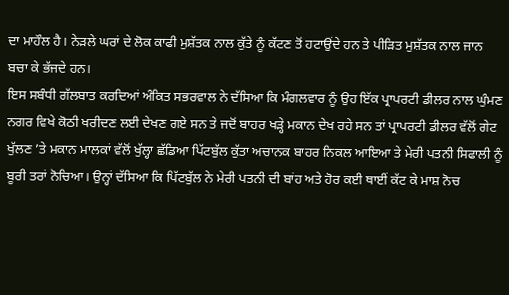ਦਾ ਮਾਹੌਲ ਹੈ। ਨੇੜਲੇ ਘਰਾਂ ਦੇ ਲੋਕ ਕਾਫੀ ਮੁਸ਼ੱਤਕ ਨਾਲ ਕੁੱਤੇ ਨੂੰ ਕੱਟਣ ਤੋਂ ਹਟਾਉਂਦੇ ਹਨ ਤੇ ਪੀੜਿਤ ਮੁਸ਼ੱਤਕ ਨਾਲ ਜਾਨ ਬਚਾ ਕੇ ਭੱਜਦੇ ਹਨ।
ਇਸ ਸਬੰਧੀ ਗੱਲਬਾਤ ਕਰਦਿਆਂ ਅੰਕਿਤ ਸਭਰਵਾਲ ਨੇ ਦੱਸਿਆ ਕਿ ਮੰਗਲਵਾਰ ਨੂੰ ਉਹ ਇੱਕ ਪ੍ਰਾਪਰਟੀ ਡੀਲਰ ਨਾਲ ਘੁੰਮਣ ਨਗਰ ਵਿਖੇ ਕੋਠੀ ਖਰੀਦਣ ਲਈ ਦੇਖਣ ਗਏ ਸਨ ਤੇ ਜਦੋਂ ਬਾਹਰ ਖੜ੍ਹੇ ਮਕਾਨ ਦੇਖ ਰਹੇ ਸਨ ਤਾਂ ਪ੍ਰਾਪਰਟੀ ਡੀਲਰ ਵੱਲੋਂ ਗੇਟ ਖੁੱਲਣ ’ਤੇ ਮਕਾਨ ਮਾਲਕਾਂ ਵੱਲੋਂ ਖੁੱਲ੍ਹਾ ਛੱਡਿਆ ਪਿੱਟਬੁੱਲ ਕੁੱਤਾ ਅਚਾਨਕ ਬਾਹਰ ਨਿਕਲ ਆਇਆ ਤੇ ਮੇਰੀ ਪਤਨੀ ਸਿਫਾਲੀ ਨੂੰ ਬੂਰੀ ਤਰਾਂ ਨੋਚਿਆ। ਉਨ੍ਹਾਂ ਦੱਸਿਆ ਕਿ ਪਿੱਟਬੁੱਲ ਨੇ ਮੇਰੀ ਪਤਨੀ ਦੀ ਬਾਂਹ ਅਤੇ ਹੋਰ ਕਈ ਥਾਈਂ ਕੱਟ ਕੇ ਮਾਸ਼ ਨੋਚ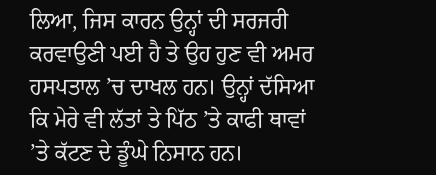ਲਿਆ, ਜਿਸ ਕਾਰਨ ਉਨ੍ਹਾਂ ਦੀ ਸਰਜਰੀ ਕਰਵਾਉਣੀ ਪਈ ਹੈ ਤੇ ਉਹ ਹੁਣ ਵੀ ਅਮਰ ਹਸਪਤਾਲ ’ਚ ਦਾਖਲ ਹਨ। ਉਨ੍ਹਾਂ ਦੱਸਿਆ ਕਿ ਮੇਰੇ ਵੀ ਲੱਤਾਂ ਤੇ ਪਿੱਠ ’ਤੇ ਕਾਫੀ ਥਾਵਾਂ ’ਤੇ ਕੱਟਣ ਦੇ ਡੂੰਘੇ ਨਿਸਾਨ ਹਨ।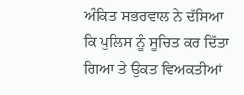ਅੰਕਿਤ ਸਭਰਵਾਲ ਨੇ ਦੱਸਿਆ ਕਿ ਪੁਲਿਸ ਨੂੰ ਸੂਚਿਤ ਕਰ ਦਿੱਤਾ ਗਿਆ ਤੇ ਉਕਤ ਵਿਅਕਤੀਆਂ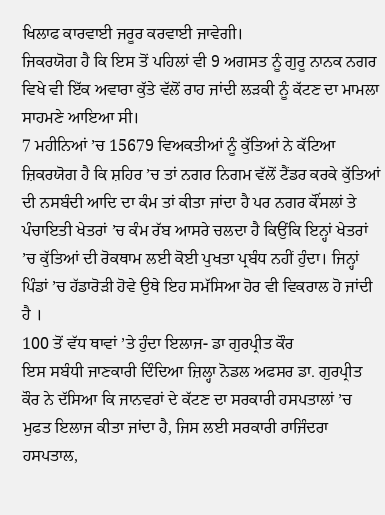ਖਿਲਾਫ ਕਾਰਵਾਈ ਜਰੂਰ ਕਰਵਾਈ ਜਾਵੇਗੀ।
ਜਿਕਰਯੋਗ ਹੈ ਕਿ ਇਸ ਤੋਂ ਪਹਿਲਾਂ ਵੀ 9 ਅਗਸਤ ਨੂੰ ਗੁਰੂ ਨਾਨਕ ਨਗਰ ਵਿਖੇ ਵੀ ਇੱਕ ਅਵਾਰਾ ਕੁੱਤੇ ਵੱਲੋਂ ਰਾਹ ਜਾਂਦੀ ਲੜਕੀ ਨੂੰ ਕੱਟਣ ਦਾ ਮਾਮਲਾ ਸਾਹਮਣੇ ਆਇਆ ਸੀ।
7 ਮਹੀਨਿਆਂ ’ਚ 15679 ਵਿਅਕਤੀਆਂ ਨੂੰ ਕੁੱਤਿਆਂ ਨੇ ਕੱਟਿਆ
ਜ਼ਿਕਰਯੋਗ ਹੈ ਕਿ ਸ਼ਹਿਰ ’ਚ ਤਾਂ ਨਗਰ ਨਿਗਮ ਵੱਲੋਂ ਟੈਂਡਰ ਕਰਕੇ ਕੁੱਤਿਆਂ ਦੀ ਨਸਬੰਦੀ ਆਦਿ ਦਾ ਕੰਮ ਤਾਂ ਕੀਤਾ ਜਾਂਦਾ ਹੈ ਪਰ ਨਗਰ ਕੌਂਸਲਾਂ ਤੇ ਪੰਚਾਇਤੀ ਖੇਤਰਾਂ ’ਚ ਕੰਮ ਰੱਬ ਆਸਰੇ ਚਲਦਾ ਹੈ ਕਿਉਂਕਿ ਇਨ੍ਹਾਂ ਖੇਤਰਾਂ ’ਚ ਕੁੱਤਿਆਂ ਦੀ ਰੋਕਥਾਮ ਲਈ ਕੋਈ ਪੁਖਤਾ ਪ੍ਰਬੰਧ ਨਹੀਂ ਹੁੰਦਾ। ਜਿਨ੍ਹਾਂ ਪਿੰਡਾਂ ’ਚ ਹੱਡਾਰੋੜੀ ਹੋਵੇ ਉਥੇ ਇਹ ਸਮੱਸਿਆ ਹੋਰ ਵੀ ਵਿਕਰਾਲ ਹੋ ਜਾਂਦੀ ਹੈ ।
100 ਤੋਂ ਵੱਧ ਥਾਵਾਂ ’ਤੇ ਹੁੰਦਾ ਇਲਾਜ- ਡਾ ਗੁਰਪ੍ਰੀਤ ਕੌਰ
ਇਸ ਸਬੰਧੀ ਜਾਣਕਾਰੀ ਦਿੰਦਿਆ ਜ਼ਿਲ੍ਹਾ ਨੋਡਲ ਅਫਸਰ ਡਾ. ਗੁਰਪ੍ਰੀਤ ਕੌਰ ਨੇ ਦੱਸਿਆ ਕਿ ਜਾਨਵਰਾਂ ਦੇ ਕੱਟਣ ਦਾ ਸਰਕਾਰੀ ਹਸਪਤਾਲਾਂ ’ਚ ਮੁਫਤ ਇਲਾਜ ਕੀਤਾ ਜਾਂਦਾ ਹੈ, ਜਿਸ ਲਈ ਸਰਕਾਰੀ ਰਾਜਿੰਦਰਾ ਹਸਪਤਾਲ,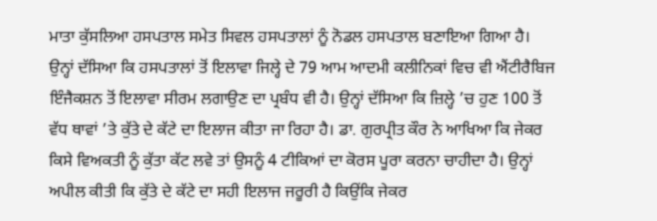ਮਾਤਾ ਕੁੱਸਲਿਆ ਹਸਪਤਾਲ ਸਮੇਤ ਸਿਵਲ ਹਸਪਤਾਲਾਂ ਨੂੰ ਨੋਡਲ ਹਸਪਤਾਲ ਬਣਾਇਆ ਗਿਆ ਹੈ। ਉਨ੍ਹਾਂ ਦੱਸਿਆ ਕਿ ਹਸਪਤਾਲਾਂ ਤੋਂ ਇਲਾਵਾ ਜਿਲ੍ਹੇ ਦੇ 79 ਆਮ ਆਦਮੀ ਕਲੀਨਿਕਾਂ ਵਿਚ ਵੀ ਐਂਟੀਰੈਬਿਜ ਇੰਜੈਕਸ਼ਨ ਤੋਂ ਇਲਾਵਾ ਸੀਰਮ ਲਗਾਉਣ ਦਾ ਪ੍ਰਬੰਧ ਵੀ ਹੈ। ਉਨ੍ਹਾਂ ਦੱਸਿਆ ਕਿ ਜ਼ਿਲ੍ਹੇ ’ਚ ਹੁਣ 100 ਤੋਂ ਵੱਧ ਥਾਵਾਂ ’ਤੇ ਕੁੱਤੇ ਦੇ ਕੱਟੇ ਦਾ ਇਲਾਜ ਕੀਤਾ ਜਾ ਰਿਹਾ ਹੈ। ਡਾ. ਗੁਰਪ੍ਰੀਤ ਕੌਰ ਨੇ ਆਖਿਆ ਕਿ ਜੇਕਰ ਕਿਸੇ ਵਿਅਕਤੀ ਨੂੰ ਕੁੱਤਾ ਕੱਟ ਲਵੇ ਤਾਂ ਉਸਨੂੰ 4 ਟੀਕਿਆਂ ਦਾ ਕੋਰਸ ਪੂਰਾ ਕਰਨਾ ਚਾਹੀਦਾ ਹੈ। ਉਨ੍ਹਾਂ ਅਪੀਲ ਕੀਤੀ ਕਿ ਕੁੱਤੇ ਦੇ ਕੱਟੇ ਦਾ ਸਹੀ ਇਲਾਜ ਜਰੂਰੀ ਹੈ ਕਿਉਂਕਿ ਜੇਕਰ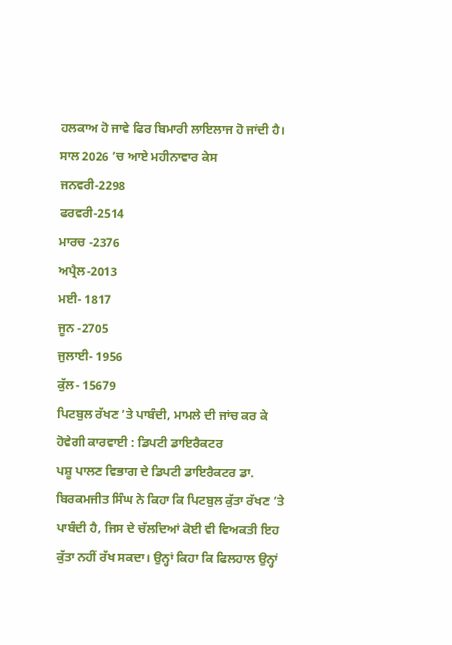ਹਲਕਾਅ ਹੋ ਜਾਵੇ ਫਿਰ ਬਿਮਾਰੀ ਲਾਇਲਾਜ ਹੋ ਜਾਂਦੀ ਹੈ।
ਸਾਲ 2026 ’ਚ ਆਏ ਮਹੀਨਾਵਾਰ ਕੇਸ
ਜਨਵਰੀ-2298
ਫਰਵਰੀ-2514
ਮਾਰਚ -2376
ਅਪ੍ਰੈਲ-2013
ਮਈ- 1817
ਜੂਨ -2705
ਜੁਲਾਈ- 1956
ਕੁੱਲ- 15679
ਪਿਟਬੁਲ ਰੱਖਣ ’ਤੇ ਪਾਬੰਦੀ, ਮਾਮਲੇ ਦੀ ਜਾਂਚ ਕਰ ਕੇ ਹੋਵੇਗੀ ਕਾਰਵਾਈ : ਡਿਪਟੀ ਡਾਇਰੈਕਟਰ
ਪਸ਼ੂ ਪਾਲਣ ਵਿਭਾਗ ਦੇ ਡਿਪਟੀ ਡਾਇਰੈਕਟਰ ਡਾ. ਬਿਰਕਮਜੀਤ ਸਿੰਘ ਨੇ ਕਿਹਾ ਕਿ ਪਿਟਬੁਲ ਕੁੱਤਾ ਰੱਖਣ ’ਤੇ ਪਾਬੰਦੀ ਹੈ, ਜਿਸ ਦੇ ਚੱਲਦਿਆਂ ਕੋਈ ਵੀ ਵਿਅਕਤੀ ਇਹ ਕੁੱਤਾ ਨਹੀਂ ਰੱਖ ਸਕਦਾ। ਉਨ੍ਹਾਂ ਕਿਹਾ ਕਿ ਫਿਲਹਾਲ ਉਨ੍ਹਾਂ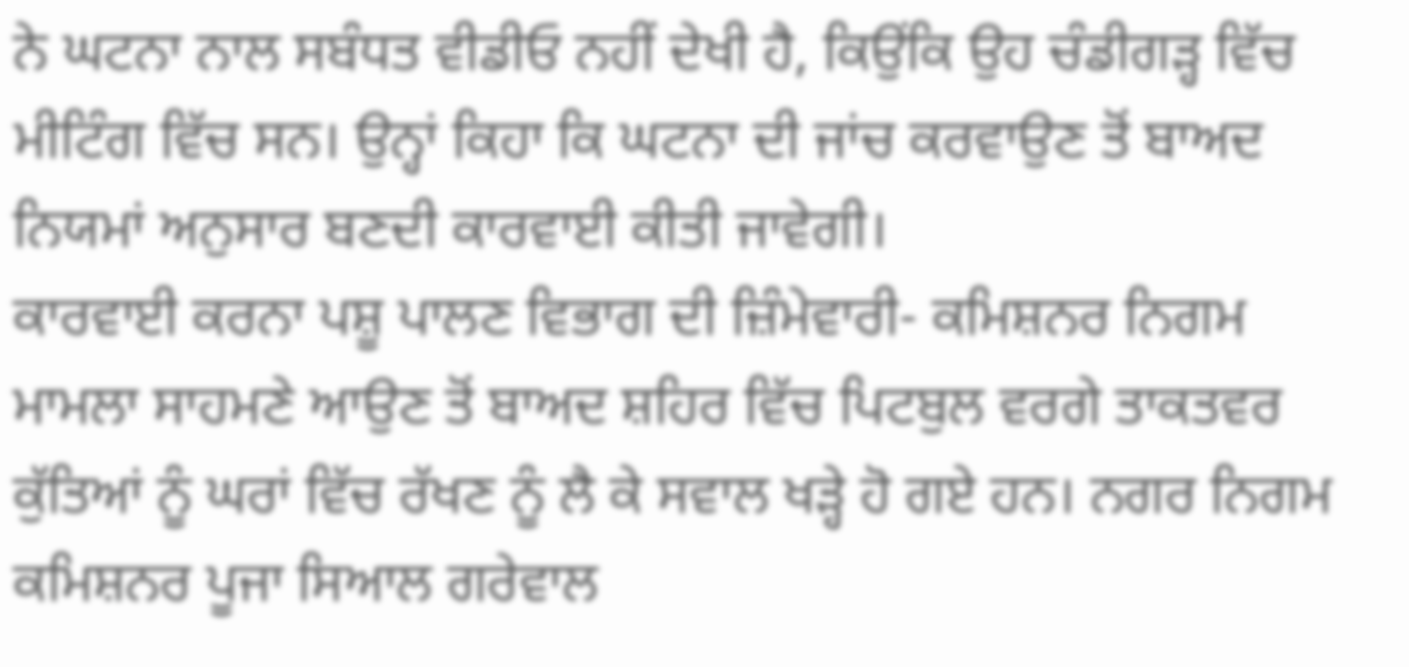ਨੇ ਘਟਨਾ ਨਾਲ ਸਬੰਧਤ ਵੀਡੀਓ ਨਹੀਂ ਦੇਖੀ ਹੈ, ਕਿਉਂਕਿ ਉਹ ਚੰਡੀਗੜ੍ਹ ਵਿੱਚ ਮੀਟਿੰਗ ਵਿੱਚ ਸਨ। ਉਨ੍ਹਾਂ ਕਿਹਾ ਕਿ ਘਟਨਾ ਦੀ ਜਾਂਚ ਕਰਵਾਉਣ ਤੋਂ ਬਾਅਦ ਨਿਯਮਾਂ ਅਨੁਸਾਰ ਬਣਦੀ ਕਾਰਵਾਈ ਕੀਤੀ ਜਾਵੇਗੀ।
ਕਾਰਵਾਈ ਕਰਨਾ ਪਸ਼ੂ ਪਾਲਣ ਵਿਭਾਗ ਦੀ ਜ਼ਿੰਮੇਵਾਰੀ- ਕਮਿਸ਼ਨਰ ਨਿਗਮ
ਮਾਮਲਾ ਸਾਹਮਣੇ ਆਉਣ ਤੋਂ ਬਾਅਦ ਸ਼ਹਿਰ ਵਿੱਚ ਪਿਟਬੁਲ ਵਰਗੇ ਤਾਕਤਵਰ ਕੁੱਤਿਆਂ ਨੂੰ ਘਰਾਂ ਵਿੱਚ ਰੱਖਣ ਨੂੰ ਲੈ ਕੇ ਸਵਾਲ ਖੜ੍ਹੇ ਹੋ ਗਏ ਹਨ। ਨਗਰ ਨਿਗਮ ਕਮਿਸ਼ਨਰ ਪੂਜਾ ਸਿਆਲ ਗਰੇਵਾਲ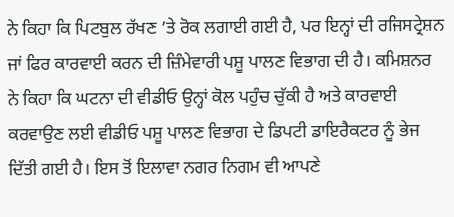ਨੇ ਕਿਹਾ ਕਿ ਪਿਟਬੁਲ ਰੱਖਣ ’ਤੇ ਰੋਕ ਲਗਾਈ ਗਈ ਹੈ, ਪਰ ਇਨ੍ਹਾਂ ਦੀ ਰਜਿਸਟ੍ਰੇਸ਼ਨ ਜਾਂ ਫਿਰ ਕਾਰਵਾਈ ਕਰਨ ਦੀ ਜ਼ਿੰਮੇਵਾਰੀ ਪਸ਼ੂ ਪਾਲਣ ਵਿਭਾਗ ਦੀ ਹੈ। ਕਮਿਸ਼ਨਰ ਨੇ ਕਿਹਾ ਕਿ ਘਟਨਾ ਦੀ ਵੀਡੀਓ ਉਨ੍ਹਾਂ ਕੋਲ ਪਹੁੰਚ ਚੁੱਕੀ ਹੈ ਅਤੇ ਕਾਰਵਾਈ ਕਰਵਾਉਣ ਲਈ ਵੀਡੀਓ ਪਸ਼ੂ ਪਾਲਣ ਵਿਭਾਗ ਦੇ ਡਿਪਟੀ ਡਾਇਰੈਕਟਰ ਨੂੰ ਭੇਜ ਦਿੱਤੀ ਗਈ ਹੈ। ਇਸ ਤੋਂ ਇਲਾਵਾ ਨਗਰ ਨਿਗਮ ਵੀ ਆਪਣੇ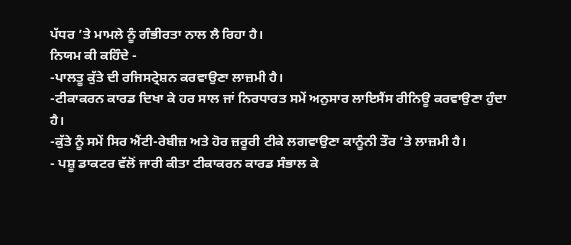ਪੱਧਰ ’ਤੇ ਮਾਮਲੇ ਨੂੰ ਗੰਭੀਰਤਾ ਨਾਲ ਲੈ ਰਿਹਾ ਹੈ।
ਨਿਯਮ ਕੀ ਕਹਿੰਦੇ -
-ਪਾਲਤੂ ਕੁੱਤੇ ਦੀ ਰਜਿਸਟ੍ਰੇਸ਼ਨ ਕਰਵਾਉਣਾ ਲਾਜ਼ਮੀ ਹੈ।
-ਟੀਕਾਕਰਨ ਕਾਰਡ ਦਿਖਾ ਕੇ ਹਰ ਸਾਲ ਜਾਂ ਨਿਰਧਾਰਤ ਸਮੇਂ ਅਨੁਸਾਰ ਲਾਇਸੈਂਸ ਰੀਨਿਊ ਕਰਵਾਉਣਾ ਹੁੰਦਾ ਹੈ।
-ਕੁੱਤੇ ਨੂੰ ਸਮੇਂ ਸਿਰ ਐਂਟੀ-ਰੇਬੀਜ਼ ਅਤੇ ਹੋਰ ਜ਼ਰੂਰੀ ਟੀਕੇ ਲਗਵਾਉਣਾ ਕਾਨੂੰਨੀ ਤੌਰ ’ਤੇ ਲਾਜ਼ਮੀ ਹੈ।
- ਪਸ਼ੂ ਡਾਕਟਰ ਵੱਲੋਂ ਜਾਰੀ ਕੀਤਾ ਟੀਕਾਕਰਨ ਕਾਰਡ ਸੰਭਾਲ ਕੇ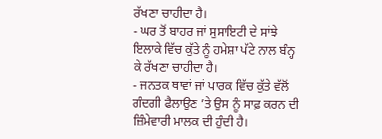ਰੱਖਣਾ ਚਾਹੀਦਾ ਹੈ।
- ਘਰ ਤੋਂ ਬਾਹਰ ਜਾਂ ਸੁਸਾਇਟੀ ਦੇ ਸਾਂਝੇ ਇਲਾਕੇ ਵਿੱਚ ਕੁੱਤੇ ਨੂੰ ਹਮੇਸ਼ਾ ਪੱਟੇ ਨਾਲ ਬੰਨ੍ਹ ਕੇ ਰੱਖਣਾ ਚਾਹੀਦਾ ਹੈ।
- ਜਨਤਕ ਥਾਵਾਂ ਜਾਂ ਪਾਰਕ ਵਿੱਚ ਕੁੱਤੇ ਵੱਲੋਂ ਗੰਦਗੀ ਫੈਲਾਉਣ ’ਤੇ ਉਸ ਨੂੰ ਸਾਫ਼ ਕਰਨ ਦੀ ਜ਼ਿੰਮੇਵਾਰੀ ਮਾਲਕ ਦੀ ਹੁੰਦੀ ਹੈ।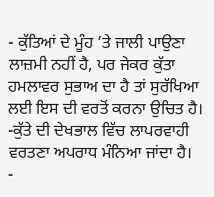- ਕੁੱਤਿਆਂ ਦੇ ਮੂੰਹ ’ਤੇ ਜਾਲੀ ਪਾਉਣਾ ਲਾਜ਼ਮੀ ਨਹੀਂ ਹੈ, ਪਰ ਜੇਕਰ ਕੁੱਤਾ ਹਮਲਾਵਰ ਸੁਭਾਅ ਦਾ ਹੈ ਤਾਂ ਸੁਰੱਖਿਆ ਲਈ ਇਸ ਦੀ ਵਰਤੋਂ ਕਰਨਾ ਉਚਿਤ ਹੈ।
-ਕੁੱਤੇ ਦੀ ਦੇਖਭਾਲ ਵਿੱਚ ਲਾਪਰਵਾਹੀ ਵਰਤਣਾ ਅਪਰਾਧ ਮੰਨਿਆ ਜਾਂਦਾ ਹੈ।
-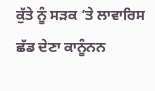ਕੁੱਤੇ ਨੂੰ ਸੜਕ ’ਤੇ ਲਾਵਾਰਿਸ ਛੱਡ ਦੇਣਾ ਕਾਨੂੰਨਨ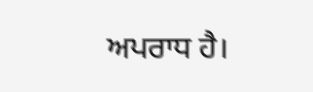ਅਪਰਾਧ ਹੈ।